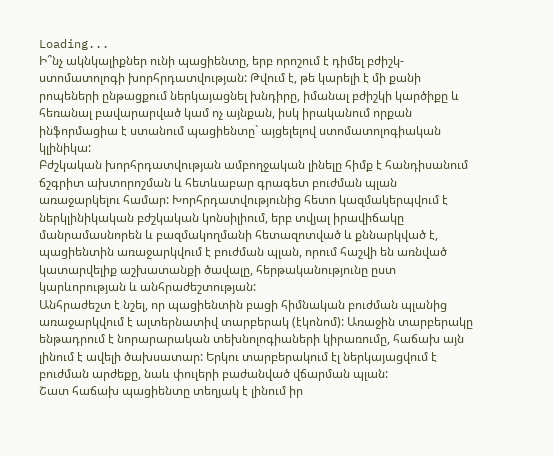Loading...
Ի՞նչ ակնկալիքներ ունի պացիենտը, երբ որոշում է դիմել բժիշկ-ստոմատոլոգի խորհրդատվության: Թվում է, թե կարելի է մի քանի րոպեների ընթացքում ներկայացնել խնդիրը, իմանալ բժիշկի կարծիքը և հեռանալ բավարարված կամ ոչ այնքան, իսկ իրականում որքան ինֆորմացիա է ստանում պացիենտը` այցելելով ստոմատոլոգիական կլինիկա:
Բժշկական խորհրդատվության ամբողջական լինելը հիմք է հանդիսանում ճշգրիտ ախտորոշման և հետևաբար գրագետ բուժման պլան առաջարկելու համար: Խորհրդատվությունից հետո կազմակերպվում է ներկլինիկական բժշկական կոնսիլիում, երբ տվյալ իրավիճակը մանրամասնորեն և բազմակողմանի հետազոտված և քննարկված է, պացիենտին առաջարկվում է բուժման պլան, որում հաշվի են առնված կատարվելիք աշխատանքի ծավալը, հերթականությունը ըստ կարևորության և անհրաժեշտության:
Անհրաժեշտ է նշել, որ պացիենտին բացի հիմնական բուժման պլանից առաջարկվում է ալտերնատիվ տարբերակ (էկոնոմ): Առաջին տարբերակը ենթադրում է նորարարական տեխնոլոգիաների կիրառումը, հաճախ այն լինում է ավելի ծախսատար: Երկու տարբերակում էլ ներկայացվում է բուժման արժեքը, նաև փուլերի բաժանված վճարման պլան:
Շատ հաճախ պացիենտը տեղյակ է լինում իր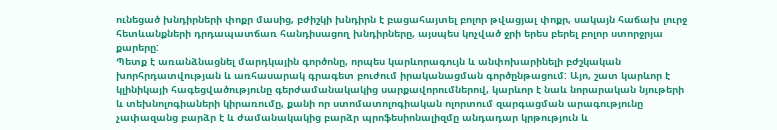ունեցած խնդիրների փոքր մասից, բժիշկի խնդիրն է բացահայտել բոլոր թվացյալ փոքր, սակայն հաճախ լուրջ հետևանքների դրդապատճառ հանդիսացող խնդիրները, այսպես կոչված ջրի երես բերել բոլոր ստորջրյա քարերը:
Պետք է առանձնացնել մարդկային գործոնը, որպես կարևորագույն և անփոխարինելի բժշկական խորհրդատվության և առհասարակ գրագետ բուժում իրականացման գործընթացում: Այո, շատ կարևոր է կլինիկայի հագեցվածությունը գերժամանակակից սարքավորումներով, կարևոր է նաև նորարական նյութերի և տեխնոլոգիաների կիրառումը, քանի որ ստոմատոլոգիական ոլորտում զարգացման արագությունը չափազանց բարձր է և ժամանակակից բարձր պրոֆեսիոնալիզմը անդադար կրթություն և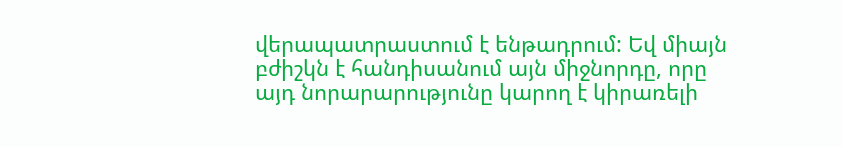վերապատրաստում է ենթադրում: Եվ միայն բժիշկն է հանդիսանում այն միջնորդը, որը այդ նորարարությունը կարող է կիրառելի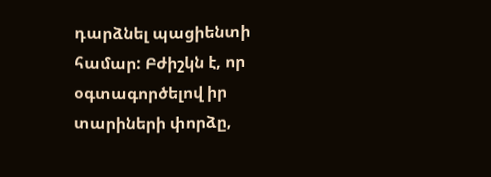դարձնել պացիենտի համար: Բժիշկն է, որ օգտագործելով իր տարիների փորձը,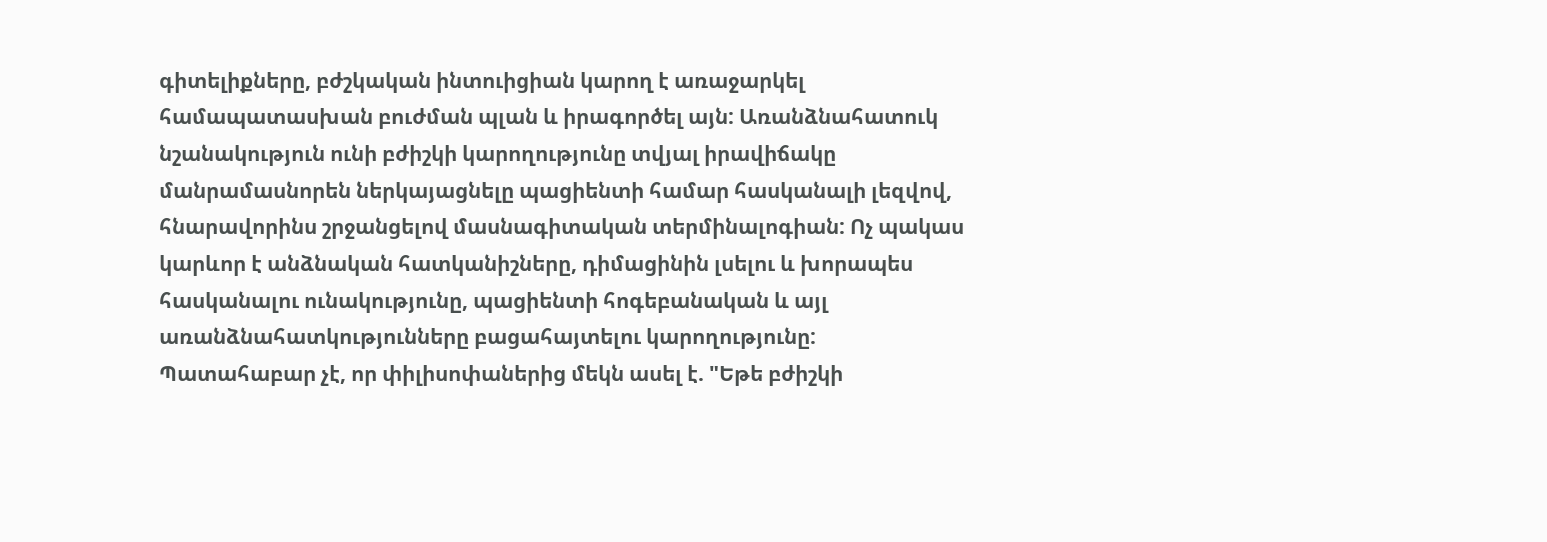գիտելիքները, բժշկական ինտուիցիան կարող է առաջարկել համապատասխան բուժման պլան և իրագործել այն: Առանձնահատուկ նշանակություն ունի բժիշկի կարողությունը տվյալ իրավիճակը մանրամասնորեն ներկայացնելը պացիենտի համար հասկանալի լեզվով, հնարավորինս շրջանցելով մասնագիտական տերմինալոգիան: Ոչ պակաս կարևոր է անձնական հատկանիշները, դիմացինին լսելու և խորապես հասկանալու ունակությունը, պացիենտի հոգեբանական և այլ առանձնահատկությունները բացահայտելու կարողությունը:
Պատահաբար չէ, որ փիլիսոփաներից մեկն ասել է. "Եթե բժիշկի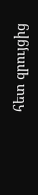հետ զրույցից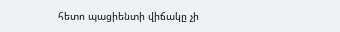հետո պացիենտի վիճակը չի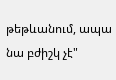թեթևանում, ապա նա բժիշկ չէ"